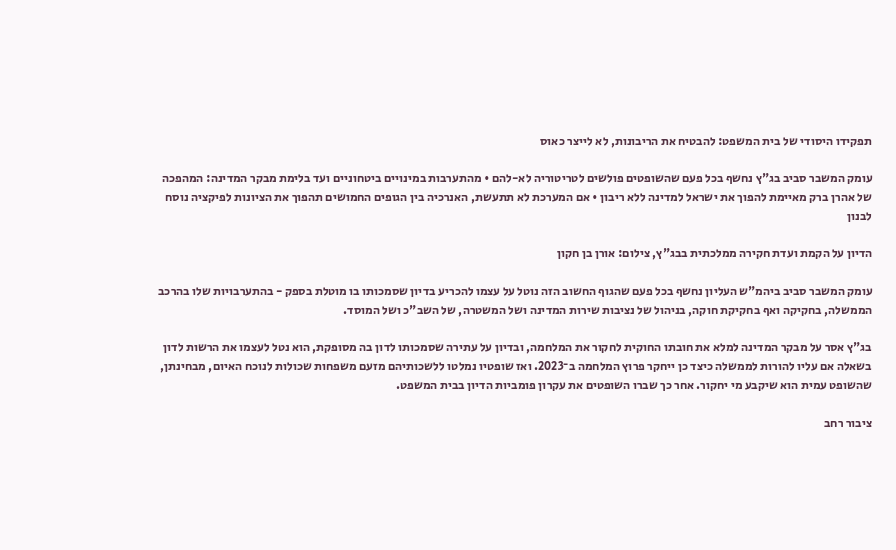תפקידו היסודי של בית המשפט: להבטיח את הריבונות, לא לייצר כאוס

עומק המשבר סביב בג"ץ נחשף בכל פעם שהשופטים פולשים לטריטוריה לא-להם • מהתערבות במינויים ביטחוניים ועד בלימת מבקר המדינה: המהפכה של אהרן ברק מאיימת להפוך את ישראל למדינה ללא ריבון • אם המערכת לא תתעשת, האנרכיה בין הגופים החמושים תהפוך את הציונות לפיקציה נוסח לבנון

הדיון על הקמת ועדת חקירה ממלכתית בבג"ץ, צילום: אורן בן חקון

עומק המשבר סביב ביהמ"ש העליון נחשף בכל פעם שהגוף החשוב הזה נוטל על עצמו להכריע בדיון שסמכותו בו מוטלת בספק - בהתערבויות שלו בהרכב הממשלה, בחקיקה ואף בחקיקת חוקה, בניהול של נציבות שירות המדינה ושל המשטרה, של השב"כ ושל המוסד.

בג"ץ אסר על מבקר המדינה למלא את חובתו החוקית לחקור את המלחמה, ובדיון על עתירה שסמכותו לדון בה מסופקת, הוא נטל לעצמו את הרשות לדון בשאלה אם עליו להורות לממשלה כיצד כן ייחקר פרוץ המלחמה ב־2023. ואז שופטיו נמלטו ללשכותיהם מזעם משפחות שכולות לנוכח האיום, מבחינתן, שהשופט עמית הוא שיקבע מי יחקור. אחר כך שברו השופטים את עקרון פומביות הדיון בבית המשפט.

ציבור רחב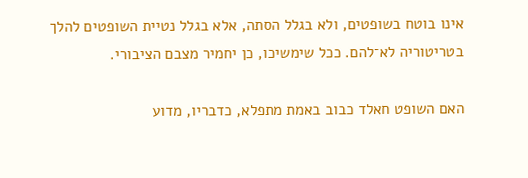אינו בוטח בשופטים, ולא בגלל הסתה, אלא בגלל נטיית השופטים להלך בטריטוריה לא־להם. ככל שימשיכו, כן יחמיר מצבם הציבורי.

האם השופט חאלד כבוב באמת מתפלא, כדבריו, מדוע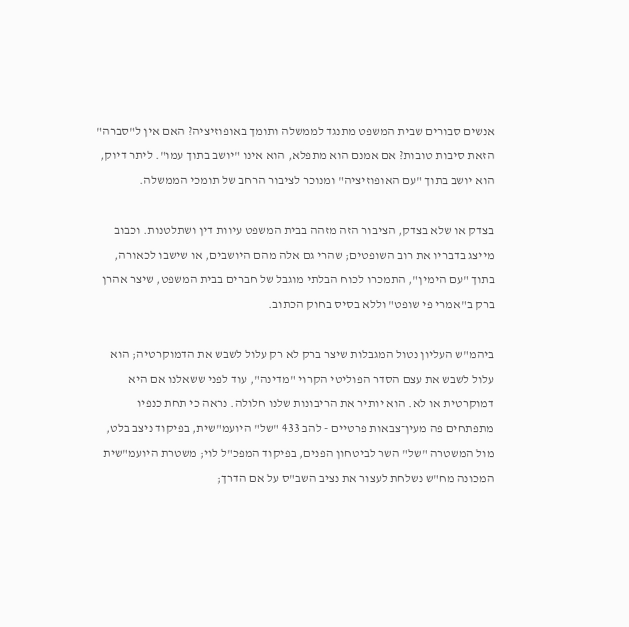אנשים סבורים שבית המשפט מתנגד לממשלה ותומך באופוזיציה? האם אין ל"סברה" הזאת סיבות טובות? אם אמנם הוא מתפלא, הוא אינו "יושב בתוך עמו". ליתר דיוק, הוא יושב בתוך "עם האופוזיציה" ומנוכר לציבור הרחב של תומכי הממשלה.

בצדק או שלא בצדק, הציבור הזה מזהה בבית המשפט עיוות דין ושתלטנות. וכבוב מייצג בדבריו את רוב השופטים; שהרי גם אלה מהם היושבים, או שישבו לכאורה, בתוך "עם הימין", התמכרו לכוח הבלתי מוגבל של חברים בבית המשפט, שיצר אהרן ברק ב"אמרי פי שופט" וללא בסיס בחוק הכתוב.

ביהמ"ש העליון נטול המגבלות שיצר ברק לא רק עלול לשבש את הדמוקרטיה; הוא עלול לשבש את עצם הסדר הפוליטי הקרוי "מדינה", עוד לפני ששאלנו אם היא דמוקרטית או לא. הוא יותיר את הריבונות שלנו חלולה. נראה כי תחת כנפיו מתפתחים פה מעין־צבאות פרטיים - להב 433 "של" היועמ"שית, בפיקוד ניצב בלט, מול המשטרה "של" השר לביטחון הפנים, בפיקוד המפכ"ל לוי; משטרת היועמ"שית המכונה מח"ש נשלחת לעצור את נציב השב"ס על אם הדרך;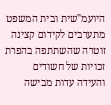היועמ"שית ובית המשפט מתערבים לקידום קצינה זוטרה שהשתתפה בהפרת זכויות של חשודים והעידה עדות מבישה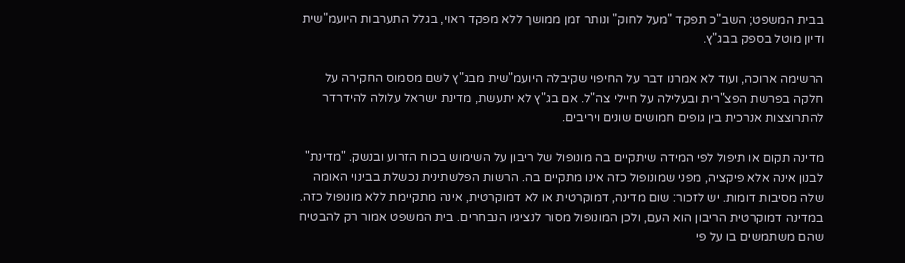בבית המשפט; השב"כ תפקד "מעל לחוק" ונותר זמן ממושך ללא מפקד ראוי, בגלל התערבות היועמ"שית ודיון מוטל בספק בבג"ץ.

הרשימה ארוכה, ועוד לא אמרנו דבר על החיפוי שקיבלה היועמ"שית מבג"ץ לשם מסמוס החקירה על חלקה בפרשת הפצ"רית ובעלילה על חיילי צה"ל. אם בג"ץ לא יתעשת, מדינת ישראל עלולה להידרדר להתרוצצות אנרכית בין גופים חמושים שונים ויריבים.

מדינה תקום או תיפול לפי המידה שיתקיים בה מונופול של ריבון על השימוש בכוח הזרוע ובנשק. "מדינת" לבנון אינה אלא פיקציה, מפני שמונופול כזה אינו מתקיים בה. הרשות הפלשתינית נכשלת בבינוי האומה שלה מסיבות דומות. יש לזכור: שום מדינה, דמוקרטית או לא דמוקרטית, אינה מתקיימת ללא מונופול כזה. במדינה דמוקרטית הריבון הוא העם, ולכן המונופול מסור לנציגיו הנבחרים. בית המשפט אמור רק להבטיח שהם משתמשים בו על פי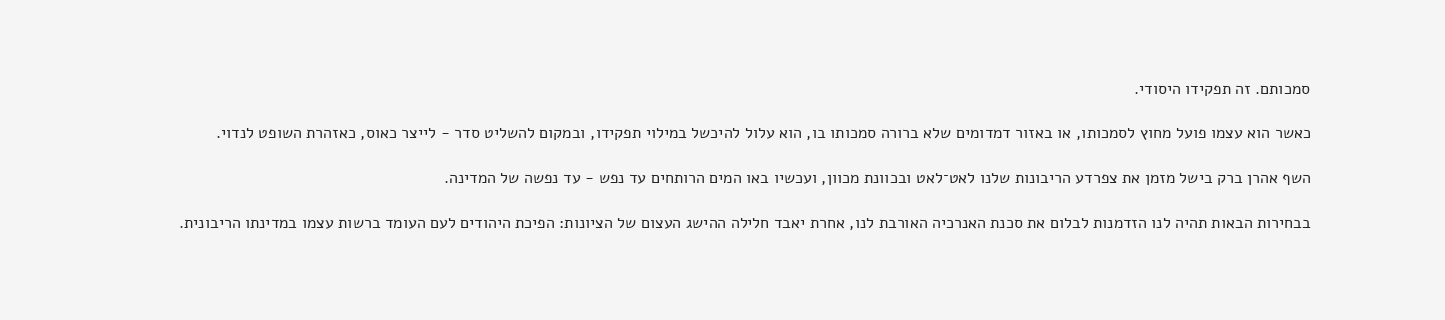סמכותם. זה תפקידו היסודי.

כאשר הוא עצמו פועל מחוץ לסמכותו, או באזור דמדומים שלא ברורה סמכותו בו, הוא עלול להיכשל במילוי תפקידו, ובמקום להשליט סדר - לייצר כאוס, כאזהרת השופט לנדוי.

השף אהרן ברק בישל מזמן את צפרדע הריבונות שלנו לאט־לאט ובכוונת מכוון, ועכשיו באו המים הרותחים עד נפש - עד נפשה של המדינה.

בבחירות הבאות תהיה לנו הזדמנות לבלום את סכנת האנרכיה האורבת לנו, אחרת יאבד חלילה ההישג העצום של הציונות: הפיכת היהודים לעם העומד ברשות עצמו במדינתו הריבונית.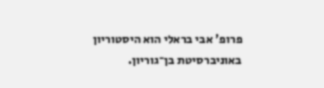פרופ' אבי בראלי הוא היסטוריון באוניברסיטת בן־גוריון.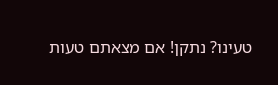טעינו? נתקן! אם מצאתם טעות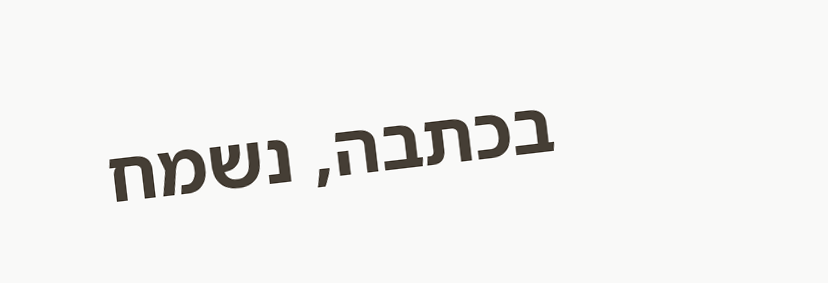בכתבה, נשמח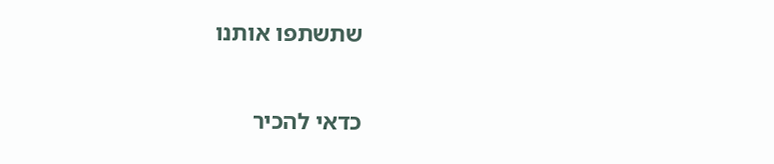שתשתפו אותנו

כדאי להכיר